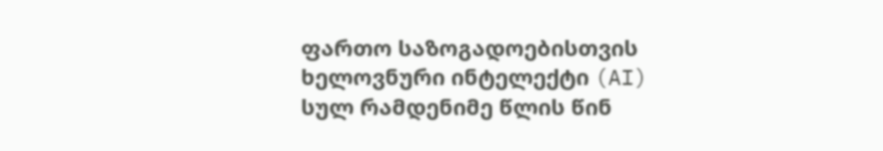ფართო საზოგადოებისთვის ხელოვნური ინტელექტი (AI) სულ რამდენიმე წლის წინ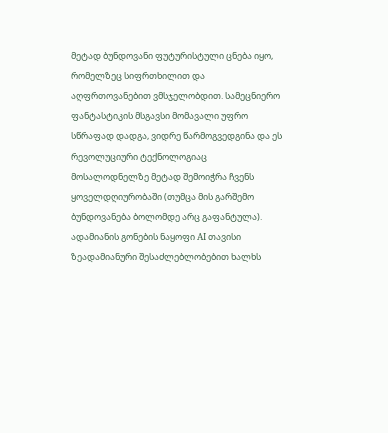მეტად ბუნდოვანი ფუტურისტული ცნება იყო, რომელზეც სიფრთხილით და აღფრთოვანებით ვმსჯელობდით. სამეცნიერო ფანტასტიკის მსგავსი მომავალი უფრო სწრაფად დადგა, ვიდრე წარმოგვედგინა და ეს რევოლუციური ტექნოლოგიაც მოსალოდნელზე მეტად შემოიჭრა ჩვენს ყოველდღიურობაში (თუმცა მის გარშემო ბუნდოვანება ბოლომდე არც გაფანტულა). ადამიანის გონების ნაყოფი AI თავისი ზეადამიანური შესაძლებლობებით ხალხს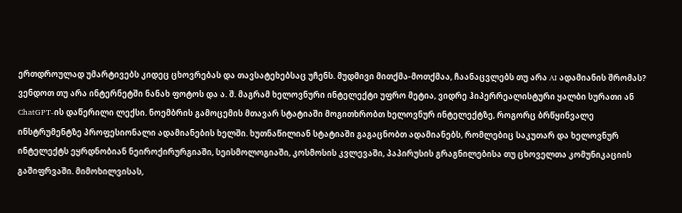ერთდროულად უმარტივებს კიდეც ცხოვრებას და თავსატეხებსაც უჩენს. მუდმივი მითქმა-მოთქმაა, ჩაანაცვლებს თუ არა AI ადამიანის შრომას? ვენდოთ თუ არა ინტერნეტში ნანახ ფოტოს და ა. შ. მაგრამ ხელოვნური ინტელექტი უფრო მეტია, ვიდრე ჰიპერრეალისტური ყალბი სურათი ან ChatGPT-ის დაწერილი ლექსი. ნოემბრის გამოცემის მთავარ სტატიაში მოგითხრობთ ხელოვნურ ინტელექტზე, როგორც ბრწყინვალე ინსტრუმენტზე პროფესიონალი ადამიანების ხელში. ხუთნაწილიან სტატიაში გაგაცნობთ ადამიანებს, რომლებიც საკუთარ და ხელოვნურ ინტელექტს ეყრდნობიან ნეიროქირურგიაში, სეისმოლოგიაში, კოსმოსის კვლევაში, პაპირუსის გრაგნილებისა თუ ცხოველთა კომუნიკაციის გაშიფრვაში. მიმოხილვისას,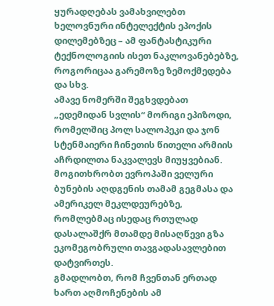ყურადღებას ვამახვილებთ ხელოვნური ინტელექტის ეპოქის დილემებზეც – ამ ფანტასტიკური ტექნოლოგიის ისეთ ნაკლოვანებებზე, როგორიცაა გარემოზე ზემოქმედება და სხვ.
ამავე ნომერში შეგხვდებათ „ედემიდან სვლის“ მორიგი ეპიზოდი, რომელშიც პოლ სალოპეკი და ჯონ სტენმაიერი ჩინეთის წითელი არმიის აჩრდილთა ნაკვალევს მიუყვებიან. მოგითხრობთ ევროპაში ველური ბუნების აღდგენის თამამ გეგმასა და ამერიკელ მეკლდეურებზე, რომლებმაც ისედაც რთულად დასალაშქრ მთამდე მისაღწევი გზა ეკომეგობრული თავგადასავლებით დატვირთეს.
გმადლობთ, რომ ჩვენთან ერთად ხართ აღმოჩენების ამ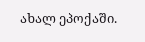ახალ ეპოქაში.